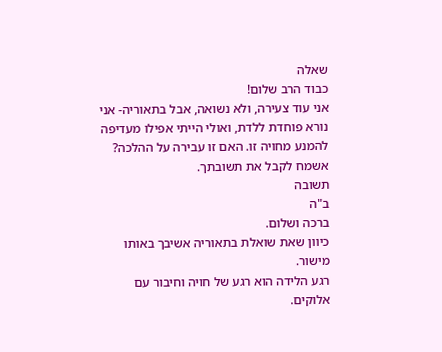שאלה
כבוד הרב שלום!
אני עוד צעירה, ולא נשואה, אבל בתאוריה- אני נורא פוחדת ללדת, ואולי הייתי אפילו מעדיפה להמנע מחויה זו. האם זו עבירה על ההלכה?
אשמח לקבל את תשובתך.
תשובה
ב"ה
ברכה ושלום.
כיוון שאת שואלת בתאוריה אשיבך באותו מישור.
רגע הלידה הוא רגע של חויה וחיבור עם אלוקים.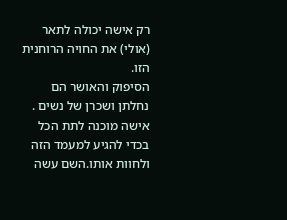רק אישה יכולה לתאר (אולי) את החויה הרוחנית הזו.
הסיפוק והאושר הם נחלתן ושכרן של נשים .
אישה מוכנה לתת הכל בכדי להגיע למעמד הזה ולחוות אותו.השם עשה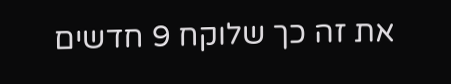את זה כך שלוקח 9 חדשים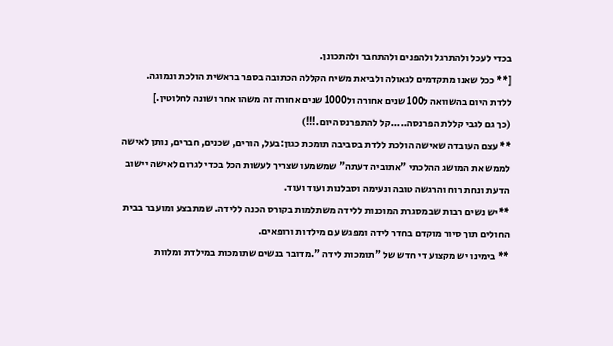בכדי לעכל ולהתרגל ולהפנים ולהתחבר ולהתכונן.
[** ככל שאנו מתקדמים לגאולה ולביאת משיח הקללה הכתובה בספר בראשית הולכת ונמוגה.
ללדת היום בהשוואה ל100 שנים אחורה ול1000 שנים אחורה זה משהו אחר ושונה לחלוטין.]
(כך גם לגבי קללת הפרנסה.....קל להתפרנס היום.!!!)
** עצם העובדה שאישה הולכת ללדת בסביבה תומכת כגון:בעל, הורים, שכנים, חברים, נותן לאישה לממש את המושג ההלכתי "אתוביה דעתה" שמשמעו שצריך לעשות הכל בכדי לגרום לאישה יישוב הדעת ונחת רוח והרגשה טובה ונעימה וסבלנות ועוד ועוד.
**יש נשים רבות שבמסגרת המוכנות ללידה משתלמות בקורס הכנה ללידה. שמתבצע ומועבר בבית החולים תוך סיור מוקדם בחדר לידה ומפגש עם מילדות ורופאים.
** בימינו יש מקצוע די חדש של "תומכות לידה ".מדובר בנשים שתומכות במילדת ומלוות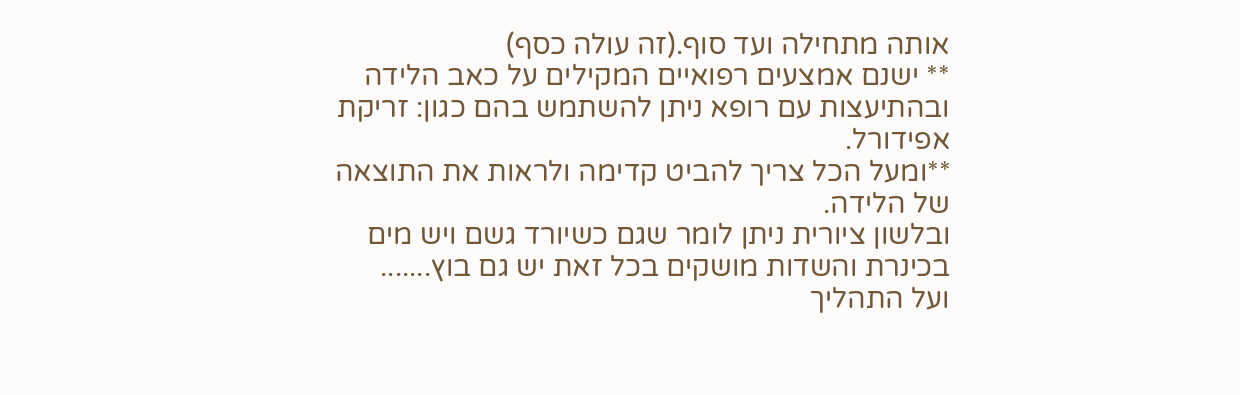אותה מתחילה ועד סוף.(זה עולה כסף)
** ישנם אמצעים רפואיים המקילים על כאב הלידה ובהתיעצות עם רופא ניתן להשתמש בהם כגון: זריקת אפידורל.
**ומעל הכל צריך להביט קדימה ולראות את התוצאה של הלידה.
ובלשון ציורית ניתן לומר שגם כשיורד גשם ויש מים בכינרת והשדות מושקים בכל זאת יש גם בוץ.......
ועל התהליך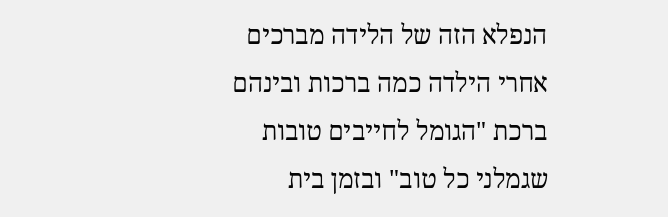הנפלא הזה של הלידה מברכים אחרי הילדה כמה ברכות ובינהם ברכת "הגומל לחייבים טובות שגמלני כל טוב" ובזמן בית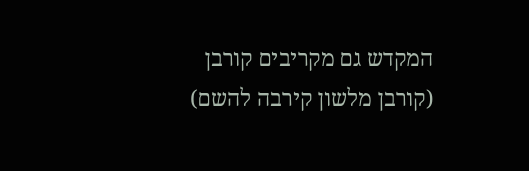המקדש גם מקריבים קורבן (קורבן מלשון קירבה להשם)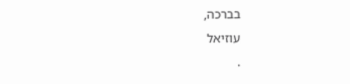בברכה,
עוזיאל
.